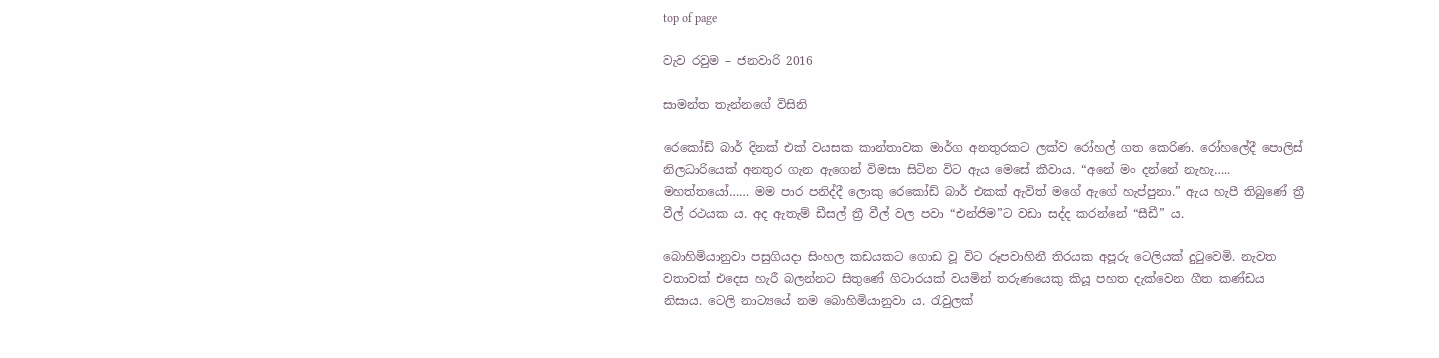top of page

වැව රවුම – ජනවාරි 2016

සාමන්ත තැන්නගේ විසිනි

රෙකෝඩ් බාර් දිනක් එක් වයසක කාන්තාවක මාර්ග අනතුරකට ලක්ව රෝහල් ගත කෙරිණ. රෝහලේදී පොලිස් නිලධාරියෙක් අනතුර ගැන ඇගෙන් විමසා සිටින විට ඇය මෙසේ කීවාය. “අනේ මං දන්නේ නැහැ….. මහත්තයෝ…… මම පාර පනිද්දී ලොකු රෙකෝඩ් බාර් එකක් ඇවිත් මගේ ඇගේ හැප්පුනා.” ඇය හැපී තිබුණේ ත්‍රී වීල් රථයක ය. අද ඇතැම් ඩීසල් ත්‍රී වීල් වල පවා “එන්ජිම”ට වඩා සද්ද කරන්නේ “සීඩී” ය.

බොහිමියානුවා පසුගියදා සිංහල කඩයකට ගොඩ වූ විට රූපවාහිනී තිරයක අපූරු ටෙලියක් දුටුවෙමි. නැවත වතාවක් එදෙස හැරී බලන්නට සිතුණේ ගිටාරයක් වයමින් තරුණයෙකු කියූ පහත දැක්වෙන ගීත කණ්ඩය නිසාය. ටෙලි නාට්‍යයේ නම බොහිමියානුවා ය. රැවුලක්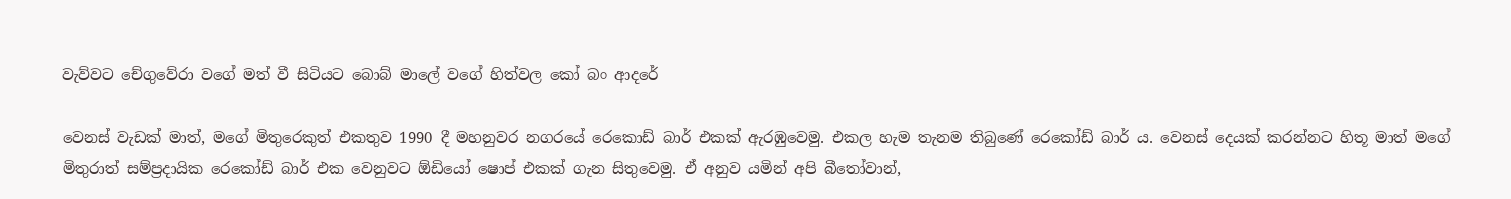වැව්වට චේගුවේරා වගේ මත් වී සිටියට බොබ් මාලේ වගේ හිත්වල කෝ බං ආදරේ

වෙනස් වැඩක් මාත්, මගේ මිතුරෙකුත් එකතුව 1990 දී මහනුවර නගරයේ රෙකොඩ් බාර් එකක් ඇරඹුවෙමු. එකල හැම තැනම තිබුණේ රෙකෝඩ් බාර් ය. වෙනස් දෙයක් කරන්නට හිතූ මාත් මගේ මිතුරාත් සම්ප්‍රදායික රෙකෝඩ් බාර් එක වෙනුවට ඕඩියෝ ෂොප් එකක් ගැන සිතුවෙමු. ඒ අනුව යමින් අපි බීතෝවාන්,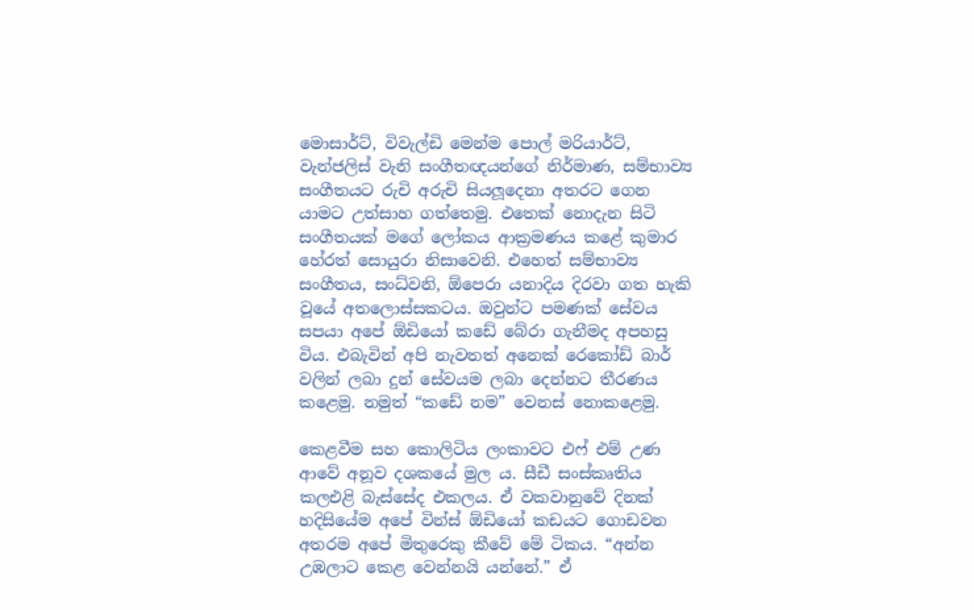මොසාර්ට්, විවැල්ඩි මෙන්ම පොල් මරියාර්ට්, වැන්ජලිස් වැනි සංගීතඥයන්ගේ නිර්මාණ, සම්භාව්‍ය සංගීතයට රුචි අරුචි සියලූදෙනා අතරට ගෙන යාමට උත්සාහ ගත්තෙමු. එතෙක් නොදැන සිටි සංගීතයක් මගේ ලෝකය ආක්‍රමණය කළේ කුමාර හේරත් සොයුරා නිසාවෙනි. එහෙත් සම්භාව්‍ය සංගීතය, සංධ්වනි, ඕපෙරා යනාදිය දිරවා ගත හැකි වූයේ අතලොස්සකටය. ඔවුන්ට පමණක් සේවය සපයා අපේ ඕඩියෝ කඩේ බේරා ගැනීමද අපහසු විය. එබැවින් අපි නැවතත් අනෙක් රෙකෝඩ් බාර් වලින් ලබා දුන් සේවයම ලබා දෙන්නට තීරණය කළෙමු. නමුත් “කඩේ නම” වෙනස් නොකළෙමු.

කෙළවීම සහ කොලිටිය ලංකාවට එෆ් එම් උණ ආවේ අනූව දශකයේ මුල ය. සීඩී සංස්කෘතිය කලඑළි බැස්සේද එකලය. ඒ වකවානුවේ දිනක් හදිසියේම අපේ වින්ස් ඕඩියෝ කඩයට ගොඩවන අතරම අපේ මිතුරෙකු කීවේ මේ ටිකය. “අන්න උඹලාට කෙළ වෙන්නයි යන්නේ.” ඒ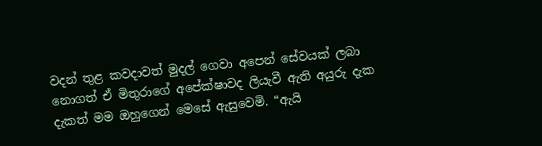වදන් තුළ කවදාවත් මුදල් ගෙවා අපෙන් සේවයක් ලබා නොගත් ඒ මිතුරාගේ අපේක්ෂාවද ලියැවී ඇති අයුරු දැක දැකත් මම ඔහුගෙන් මෙසේ ඇසුවෙමි. “ඇයි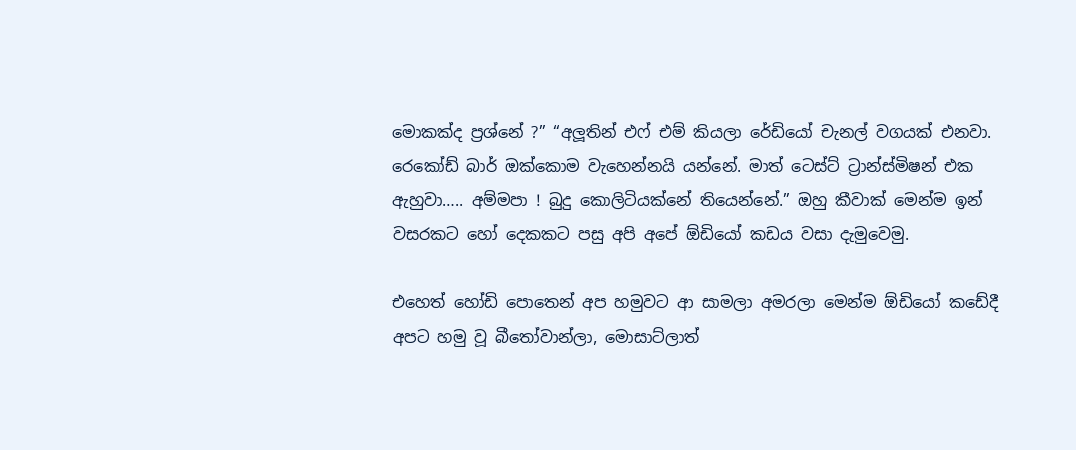මොකක්ද ප්‍රශ්නේ ?” “අලූතින් එෆ් එම් කියලා රේඩියෝ චැනල් වගයක් එනවා. රෙකෝඩ් බාර් ඔක්කොම වැහෙන්නයි යන්නේ. මාත් ටෙස්ට් ට්‍රාන්ස්මිෂන් එක ඇහුවා….. අම්මපා ! බුදු කොලිටියක්නේ තියෙන්නේ.” ඔහු කීවාක් මෙන්ම ඉන් වසරකට හෝ දෙකකට පසු අපි අපේ ඕඩියෝ කඩය වසා දැමුවෙමු.

එහෙත් හෝඩි පොතෙන් අප හමුවට ආ සාමලා අමරලා මෙන්ම ඕඩියෝ කඩේදී අපට හමු වූ බීතෝවාන්ලා, මොසාට්ලාත්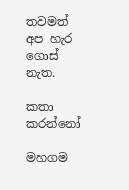තවමත් අප හැර ගොස් නැත.

කතා කරන්නෝ

මහගම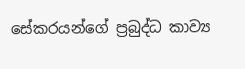සේකරයන්ගේ ප්‍රබුද්ධ කාව්‍ය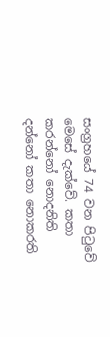සංග්‍රහයේ 74 වන පිටුවේ මෙසේ දැක්වේ. කතා කරන්නෝ නොදනිති දන්නෝ කතා නොකරති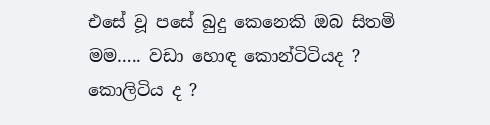එසේ වූ පසේ බුදු කෙනෙකි ඔබ සිතමි මම….. වඩා හොඳ කොන්ටිටියද ? කොලිටිය ද ?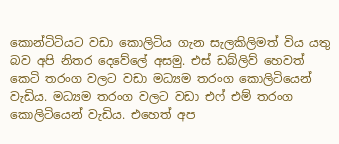කොන්ටිටියට වඩා කොලිටිය ගැන සැලකිලිමත් විය යතු බව අපි නිතර දෙවේලේ අසමු. එස් ඩබ්ලිව් හෙවත් කෙටි තරංග වලට වඩා මධ්‍යම තරංග කොලිටියෙන් වැඩිය. මධ්‍යම තරංග වලට වඩා එෆ් එම් තරංග කොලිටියෙන් වැඩිය. එහෙත් අප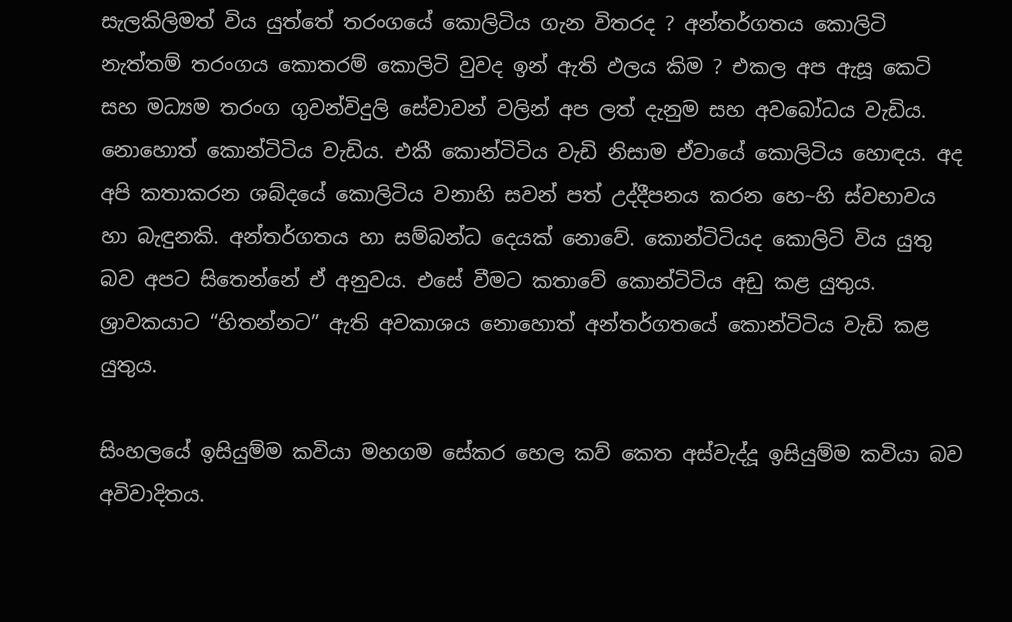සැලකිලිමත් විය යුත්තේ තරංගයේ කොලිටිය ගැන විතරද ? අන්තර්ගතය කොලිටි නැත්තම් තරංගය කොතරම් කොලිටි වුවද ඉන් ඇති ඵලය කිම ? එකල අප ඇසූ කෙටි සහ මධ්‍යම තරංග ගුවන්විදුලි සේවාවන් වලින් අප ලත් දැනුම සහ අවබෝධය වැඩිය. නොහොත් කොන්ටිටිය වැඩිය. එකී කොන්ටිටිය වැඩි නිසාම ඒවායේ කොලිටිය හොඳය. අද අපි කතාකරන ශබ්දයේ කොලිටිය වනාහි සවන් පත් උද්දීපනය කරන හෙ~හි ස්වභාවය හා බැඳුනකි. අන්තර්ගතය හා සම්බන්ධ දෙයක් නොවේ. කොන්ටිටියද කොලිටි විය යුතු බව අපට සිතෙන්නේ ඒ අනුවය. එසේ වීමට කතාවේ කොන්ටිටිය අඩු කළ යුතුය. ශ්‍රාවකයාට “හිතන්නට” ඇති අවකාශය නොහොත් අන්තර්ගතයේ කොන්ටිටිය වැඩි කළ යුතුය.

සිංහලයේ ඉසියුම්ම කවියා මහගම සේකර හෙල කව් කෙත අස්වැද්දූ ඉසියුම්ම කවියා බව අවිවාදිතය.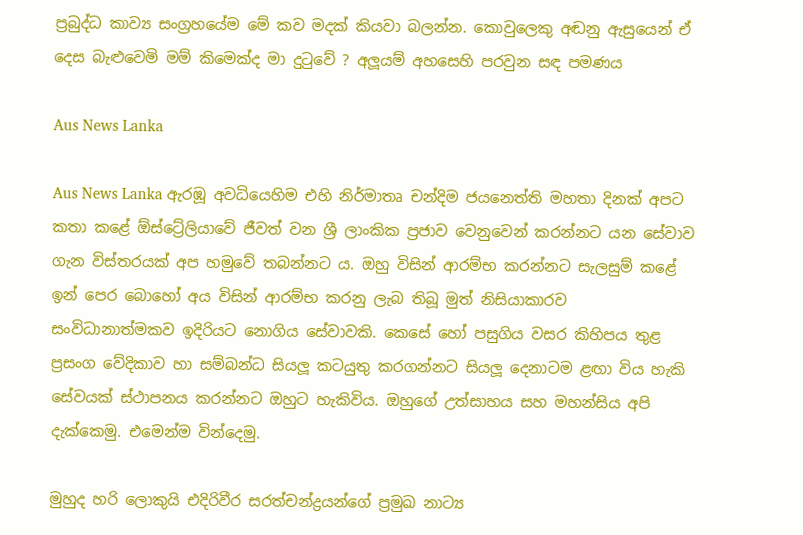ප්‍රබුද්ධ කාව්‍ය සංග්‍රහයේම මේ කව මදක් කියවා බලන්න. කොවුලෙකු අඬනු ඇසුයෙන් ඒ දෙස බැළුවෙමි මම් කිමෙක්ද මා දුටුවේ ? අලූයම් අහසෙහි පරවුන සඳ පමණය

Aus News Lanka

Aus News Lanka ඇරඹූ අවධියෙහිම එහි නිර්මාතෘ චන්දිම ජයනෙත්ති මහතා දිනක් අපට කතා කළේ ඕස්ට්‍රේලියාවේ ජීවත් වන ශ්‍රී ලාංකික ප්‍රජාව වෙනුවෙන් කරන්නට යන සේවාව ගැන විස්තරයක් අප හමුවේ තබන්නට ය. ඔහු විසින් ආරම්භ කරන්නට සැලසුම් කළේ ඉන් පෙර බොහෝ අය විසින් ආරම්භ කරනු ලැබ තිබූ මුත් නිසියාකාරව සංවිධානාත්මකව ඉදිරියට නොගිය සේවාවකි. කෙසේ හෝ පසුගිය වසර කිහිපය තුළ ප්‍රසංග වේදිකාව හා සම්බන්ධ සියලූ කටයුතු කරගන්නට සියලූ දෙනාටම ළඟා විය හැකි සේවයක් ස්ථාපනය කරන්නට ඔහුට හැකිවිය. ඔහුගේ උත්සාහය සහ මහන්සිය අපි දැක්කෙමු. එමෙන්ම වින්දෙමු.

මුහුද හරි ලොකුයි එදිරිවීර සරත්චන්ද්‍රයන්ගේ ප්‍රමුඛ නාට්‍ය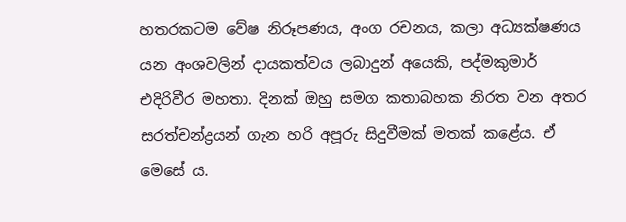හතරකටම වේෂ නිරූපණය, අංග රචනය, කලා අධ්‍යක්ෂණය යන අංශවලින් දායකත්වය ලබාදුන් අයෙකි, පද්මකුමාර් එදිරිවීර මහතා. දිනක් ඔහු සමග කතාබහක නිරත වන අතර සරත්චන්ද්‍රයන් ගැන හරි අපූරු සිදුවීමක් මතක් කළේය. ඒ මෙසේ ය.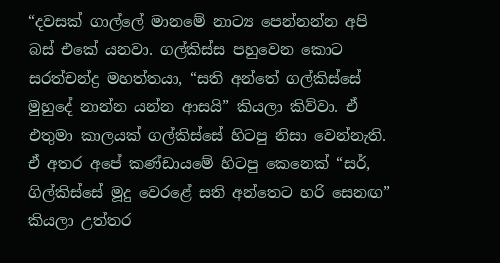“දවසක් ගාල්ලේ මානමේ නාට්‍ය පෙන්නන්න අපි බස් එකේ යනවා. ගල්කිස්ස පහුවෙන කොට සරත්චන්ද්‍ර මහත්තයා, “සති අන්තේ ගල්කිස්සේ මුහුදේ නාන්න යන්න ආසයි” කියලා කිව්වා. ඒ එතුමා කාලයක් ගල්කිස්සේ හිටපු නිසා වෙන්නැති. ඒ අතර අපේ කණ්ඩායමේ හිටපු කෙනෙක් “සර්, ගිල්කිස්සේ මූදු වෙරළේ සති අන්තෙට හරි සෙනඟ” කියලා උත්තර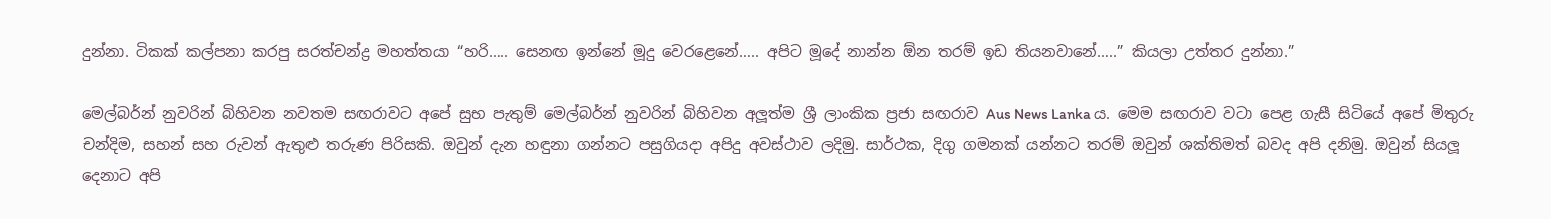දුන්නා. ටිකක් කල්පනා කරපු සරත්චන්ද්‍ර මහත්තයා “හරි….. සෙනඟ ඉන්නේ මූදු වෙරළෙනේ….. අපිට මූදේ නාන්න ඕන තරම් ඉඩ තියනවානේ…..” කියලා උත්තර දුන්නා.”

මෙල්බර්න් නුවරින් බිහිවන නවතම සඟරාවට අපේ සුභ පැතුම් මෙල්බර්න් නුවරින් බිහිවන අලූත්ම ශ්‍රී ලාංකික ප්‍රජා සඟරාව Aus News Lanka ය. මෙම සඟරාව වටා පෙළ ගැසී සිටියේ අපේ මිතුරු චන්දිම, සහන් සහ රුවන් ඇතුළු තරුණ පිරිසකි. ඔවුන් දැන හඳුනා ගන්නට පසුගියදා අපිදු අවස්ථාව ලදිමු. සාර්ථක, දිගු ගමනක් යන්නට තරම් ඔවුන් ශක්තිමත් බවද අපි දනිමු. ඔවුන් සියලූ දෙනාට අපි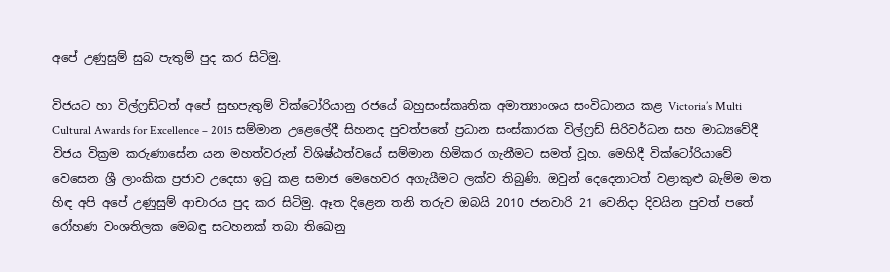අපේ උණුසුම් සුබ පැතුම් පුද කර සිටිමු.

විජයට හා විල්ෆ්‍රඩ්ටත් අපේ සුභපැතුම් වික්ටෝරියානු රජයේ බහුසංස්කෘතික අමාත්‍යාංශය සංවිධානය කළ Victoria’s Multi Cultural Awards for Excellence – 2015 සම්මාන උළෙලේදී සිහනද පුවත්පතේ ප්‍රධාන සංස්කාරක විල්ෆ්‍රඩ් සිරිවර්ධන සහ මාධ්‍යවේදී විජය වික්‍රම කරුණාසේන යන මහත්වරුන් විශිෂ්ඨත්වයේ සම්මාන හිමිකර ගැනීමට සමත් වූහ. මෙහිදී වික්ටෝරියාවේ වෙසෙන ශ්‍රී ලාංකික ප්‍රජාව උදෙසා ඉටු කළ සමාජ මෙහෙවර අගැයීමට ලක්ව තිබුණි. ඔවුන් දෙදෙනාටත් වළාකුළු බැම්ම මත හිඳ අපි අපේ උණුසුම් ආචාරය පුද කර සිටිමු. ඈත දිළෙන තනි තරුව ඔබයි 2010 ජනවාරි 21 වෙනිදා දිවයින පුවත් පතේ රෝහණ වංශතිලක මෙබඳු සටහනක් තබා තිඛෙනු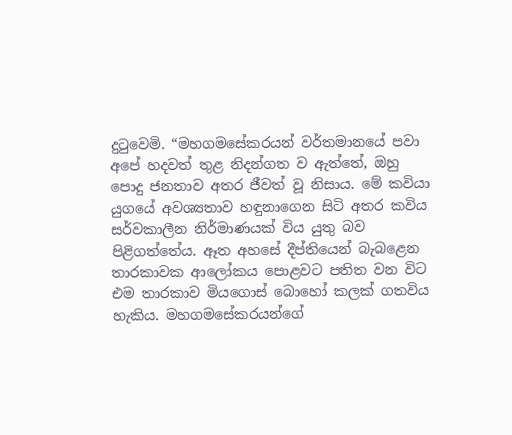දුටුවෙමි. “මහගමසේකරයන් වර්තමානයේ පවා අපේ හදවත් තුළ නිදන්ගත ව ඇත්තේ, ඔහු පොදු ජනතාව අතර ජීවත් වූ නිසාය. මේ කවියා යුගයේ අවශ්‍යතාව හඳුනාගෙන සිටි අතර කවිය සර්වකාලීන නිර්මාණයක් විය යුතු බව පිළිගත්තේය. ඈත අහසේ දීප්තියෙන් බැබළෙන තාරකාවක ආලෝකය පොළවට පතිත වන විට එම තාරකාව මියගොස් බොහෝ කලක් ගතවිය හැකිය. මහගමසේකරයන්ගේ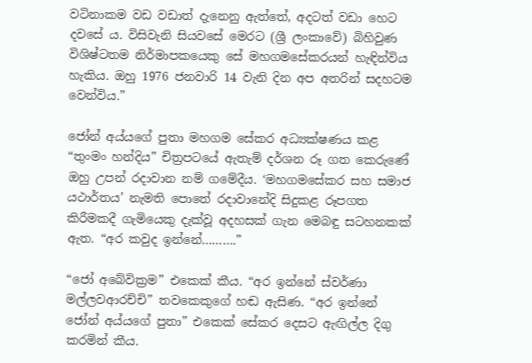වටිනාකම වඩ වඩාත් දැනෙනු ඇත්තේ, අදටත් වඩා හෙට දවසේ ය. විසිවැනි සියවසේ මෙරට (ශ්‍රී ලංකාවේ) බිහිවුණ විශිෂ්ටතම නිර්මාපකයෙකු සේ මහගමසේකරයන් හැඳින්විය හැකිය. ඔහු 1976 ජනවාරි 14 වැනි දින අප අතරින් සදහටම වෙන්විය.”

ජෝන් අය්යගේ පුතා මහගම සේකර අධ්‍යක්ෂණය කළ “තුංමං හන්දිය” චිත්‍රපටයේ ඇතැම් දර්ශන රූ ගත කෙරුණේ ඔහු උපන් රදාවාන නම් ගමේදීය. ‘මහගමසේකර සහ සමාජ යථාර්තය’ නැමති පොතේ රදාවානේදි සිදුකළ රූපගත කිරීමකදී ගැමියෙකු දැක්වූ අදහසක් ගැන මෙබඳු සටහනකක් ඇත. “අර කවුද ඉන්නේ……….”

“ජෝ අබේවික්‍රම” එකෙක් කීය. “අර ඉන්නේ ස්වර්ණා මල්ලවආරච්චි” තවකෙකුගේ හඬ ඇසිණ. “අර ඉන්නේ ජෝන් අය්යගේ පුතා” එකෙක් සේකර දෙසට ඇඟිල්ල දිගු කරමින් කීය.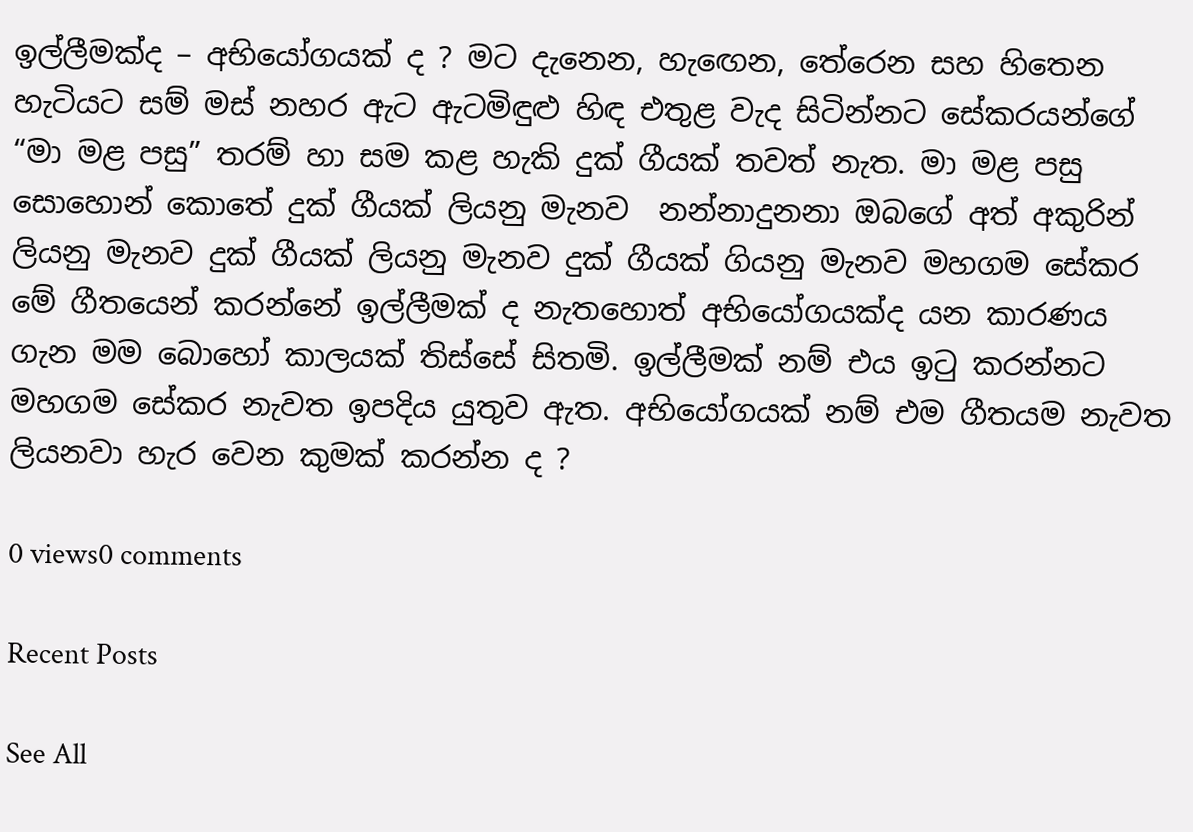ඉල්ලීමක්ද – අභියෝගයක් ද ? මට දැනෙන, හැඟෙන, තේරෙන සහ හිතෙන හැටියට සම් මස් නහර ඇට ඇටමිඳුළු හිඳ එතුළ වැද සිටින්නට සේකරයන්ගේ “මා මළ පසු” තරම් හා සම කළ හැකි දුක් ගීයක් තවත් නැත. මා මළ පසු සොහොන් කොතේ දුක් ගීයක් ලියනු මැනව  නන්නාදුනනා ඔබගේ අත් අකුරින් ලියනු මැනව දුක් ගීයක් ලියනු මැනව දුක් ගීයක් ගියනු මැනව මහගම සේකර මේ ගීතයෙන් කරන්නේ ඉල්ලීමක් ද නැතහොත් අභියෝගයක්ද යන කාරණය ගැන මම බොහෝ කාලයක් තිස්සේ සිතමි. ඉල්ලීමක් නම් එය ඉටු කරන්නට මහගම සේකර නැවත ඉපදිය යුතුව ඇත. අභියෝගයක් නම් එම ගීතයම නැවත ලියනවා හැර වෙන කුමක් කරන්න ද ?

0 views0 comments

Recent Posts

See All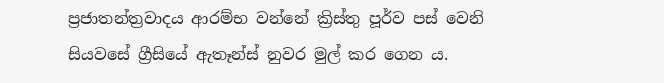ප්‍රජාතන්ත්‍රවාදය ආරම්භ වන්නේ ක්‍රිස්තු පූර්ව පස් වෙනි සියවසේ ග්‍රීසියේ ඇතෑන්ස් නුවර මුල් කර ගෙන ය.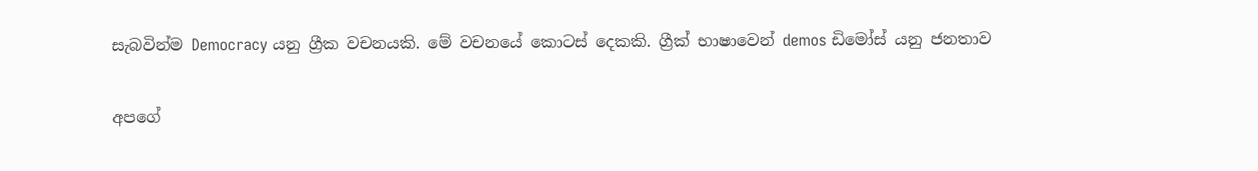සැබවින්ම Democracy යනු ග්‍රීක වචනයකි. මේ වචනයේ කොටස් දෙකකි. ග්‍රීක් භාෂාවෙන් demos ඩිමෝස් යනු ජනතාව

අපගේ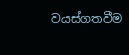වයස්ගතවීම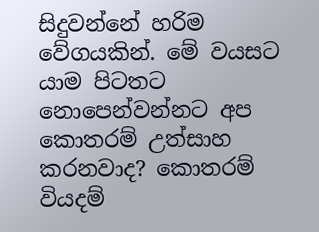සිදුවන්නේ හරිම වේගයකින්. මේ වයසට යාම පිටතට නොපෙන්වන්නට අප කොතරම් උත්සාහ කරනවාද? කොතරම් වියදම්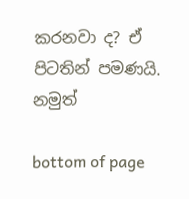කරනවා ද? ඒ පිටතින් පමණයි. නමුත්

bottom of page